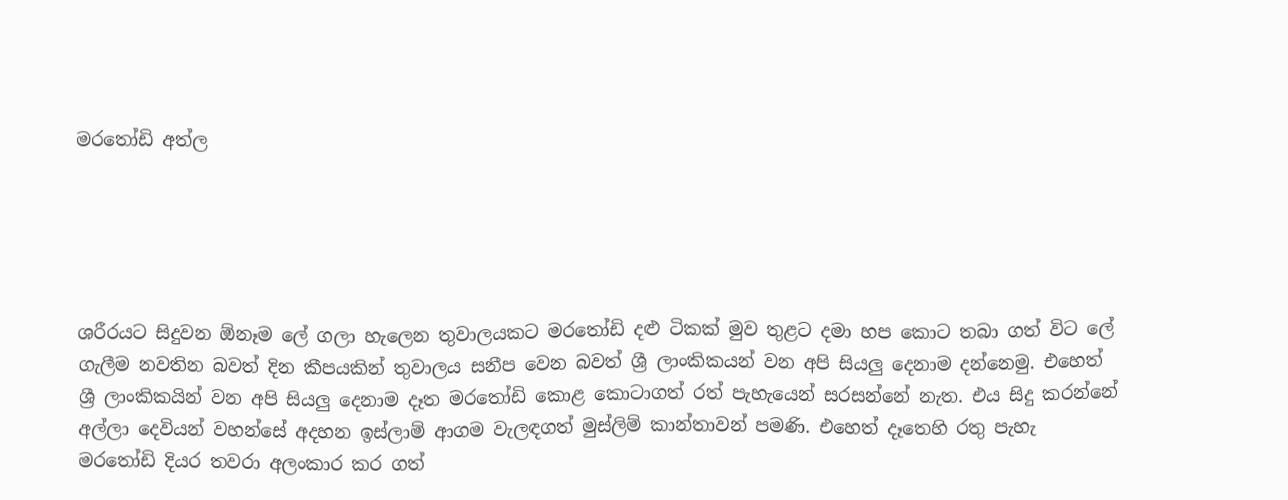මරතෝඩි අත්ල





ශරීරයට සිදුවන ඕනෑම ලේ ගලා හැලෙන තුවාලයකට මරතෝඩි දළු ටිකක් මුව තුළට දමා හප කොට තබා ගත් විට ලේ ගැලීම නවතින බවත් දින කීපයකින් තුවාලය සනීප වෙන බවත් ශ්‍රී ලාංකිකයන් වන අපි සියලු දෙනාම දන්නෙමු. එහෙත් ශ්‍රී ලාංකිකයින් වන අපි සියලු දෙනාම දෑත මරතෝඩි කොළ කොටාගත් රත් පැහැයෙන් සරසන්නේ නැත. එය සිදු කරන්නේ අල්ලා දෙවියන් වහන්සේ අදහන ඉස්ලාම් ආගම වැලඳගත් මුස්ලිම් කාන්තාවන් පමණි. එහෙත් දෑතෙහි රතු පැහැ මරතෝඩි දියර තවරා අලංකාර කර ගත්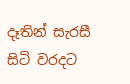දෑතින් සැරසී සිටි වරදට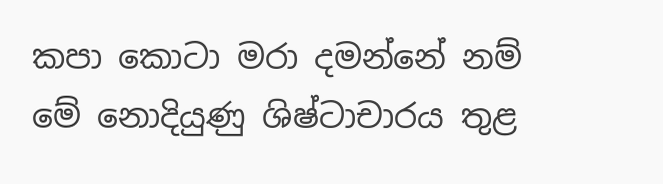කපා කොටා මරා දමන්නේ නම් මේ නොදියුණු ශිෂ්ටාචාරය තුළ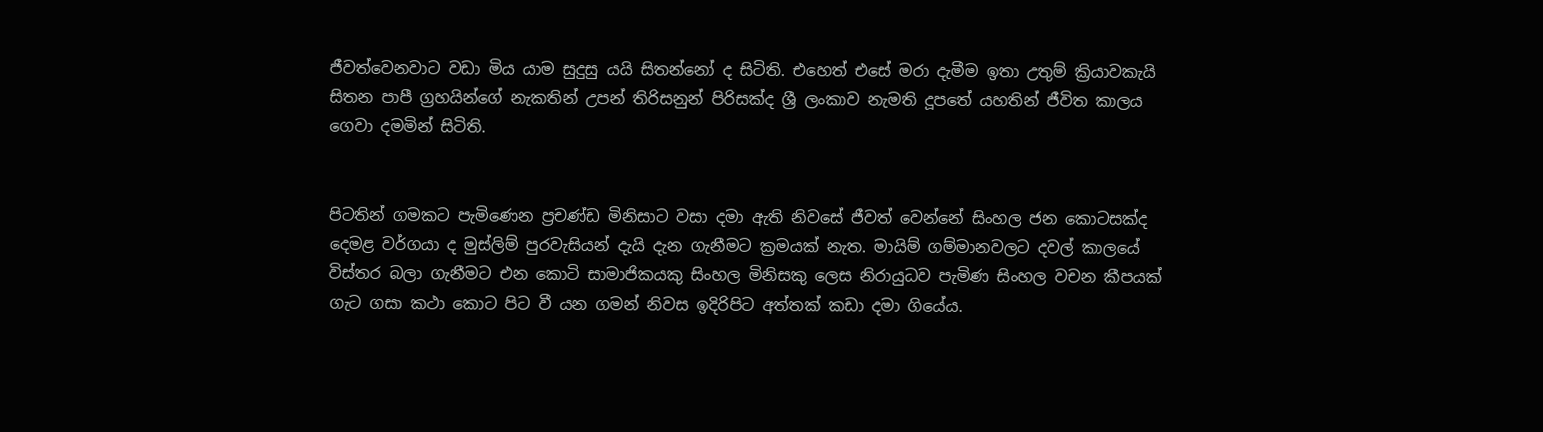ජීවත්වෙනවාට වඩා මිය යාම සුදුසු යයි සිතන්නෝ ද සිටිති. එහෙත් එසේ මරා දැමීම ඉතා උතුම් ක්‍රියාවකැයි සිතන පාපී ග්‍රහයින්ගේ නැකතින් උපන් තිරිසනුන් පිරිසක්ද ශ්‍රී ලංකාව නැමති දූපතේ යහතින් ජීවිත කාලය ගෙවා දමමින් සිටිති.


පිටතින් ගමකට පැමිණෙන ප්‍රචණ්ඩ මිනිසාට වසා දමා ඇති නිවසේ ජීවත් වෙන්නේ සිංහල ජන කොටසක්ද දෙමළ වර්ගයා ද මුස්ලිම් පුරවැසියන් දැයි දැන ගැනීමට ක්‍රමයක් නැත. මායිම් ගම්මානවලට දවල් කාලයේ විස්තර බලා ගැනීමට එන කොටි සාමාජිකයකු සිංහල මිනිසකු ලෙස නිරායුධව පැමිණ සිංහල වචන කීපයක් ගැට ගසා කථා කොට පිට වී යන ගමන් නිවස ඉදිරිපිට අත්තක් කඩා දමා ගියේය.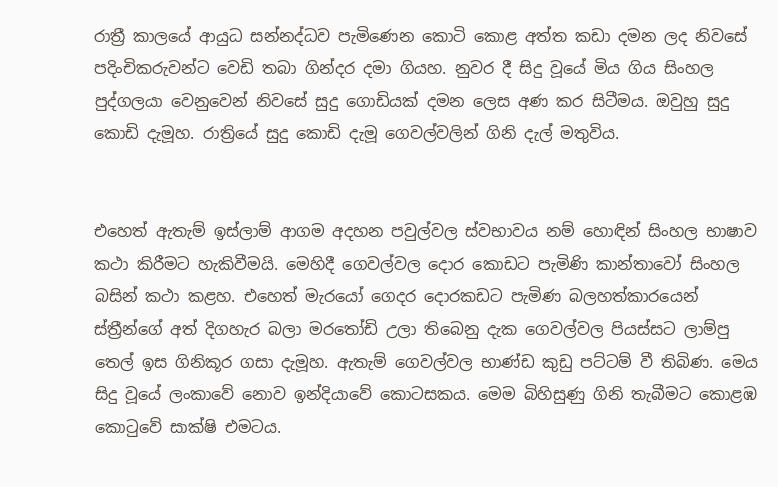රාත්‍රී කාලයේ ආයුධ සන්නද්ධව පැමිණෙන කොටි කොළ අත්ත කඩා දමන ලද නිවසේ පදිංචිකරුවන්ට වෙඩි තබා ගින්දර දමා ගියහ. නුවර දී සිදු වූයේ මිය ගිය සිංහල පුද්ගලයා වෙනුවෙන් නිවසේ සුදු ගොඩියක් දමන ලෙස අණ කර සිටීමය. ඔවුහු සුදු කොඩි දැමූහ. රාත්‍රියේ සුදු කොඩි දැමූ ගෙවල්වලින් ගිනි දැල් මතුවිය.


එහෙත් ඇතැම් ඉස්ලාම් ආගම අදහන පවුල්වල ස්වභාවය නම් හොඳින් සිංහල භාෂාව කථා කිරීමට හැකිවීමයි. මෙහිදී ගෙවල්වල දොර කොඩට පැමිණි කාන්තාවෝ සිංහල බසින් කථා කළහ. එහෙත් මැරයෝ ගෙදර දොරකඩට පැමිණ බලහත්කාරයෙන් ස්ත්‍රීන්ගේ අත් දිගහැර බලා මරතෝඩි උලා තිබෙනු දැක ගෙවල්වල පියස්සට ලාම්පු තෙල් ඉස ගිනිකූර ගසා දැමූහ. ඇතැම් ගෙවල්වල භාණ්ඩ කුඩු පට්ටම් වී තිබිණ. මෙය සිදු වූයේ ලංකාවේ නොව ඉන්දියාවේ කොටසකය. මෙම බිහිසුණු ගිනි තැබීමට කොළඹ කොටුවේ සාක්ෂි එමටය.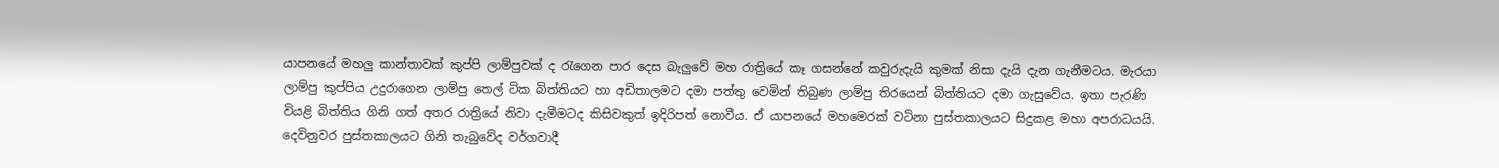යාපනයේ මහලු කාන්තාවක් කුප්පි ලාම්පුවක් ද රැගෙන පාර දෙස බැලුවේ මහ රාත්‍රියේ කෑ ගසන්නේ කවුරුදැයි කුමක් නිසා දැයි දැන ගැනීමටය. මැරයා ලාම්පු කුප්පිය උදුරාගෙන ලාම්පු තෙල් ටික බිත්තියට හා අඩිතාලමට දමා පත්තු වෙමින් තිබුණ ලාම්පු තිරයෙන් බිත්තියට දමා ගැසුවේය. ඉතා පැරණි වියළි බිත්තිය ගිනි ගත් අතර රාත්‍රියේ නිවා දැමීමටද කිසිවකුත් ඉදිරිපත් නොවීය. ඒ යාපනයේ මහමෙරක් වටිනා පුස්තකාලයට සිදුකළ මහා අපරාධයයි. දෙවිනුවර පුස්තකාලයට ගිනි තැබුවේද වර්ගවාදී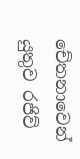චේතනාවෙන් යුතුව රජිව්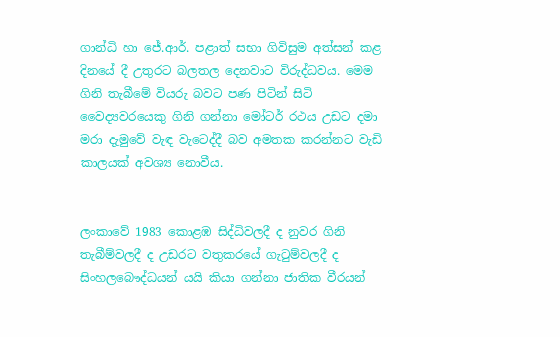ගාන්ධි හා ජේ.ආර්. පළාත් සභා ගිවිසුම අත්සන් කළ දිනයේ දී උතුරට බලතල දෙනවාට විරුද්ධවය. මෙම ගිනි තැබීමේ වියරු බවට පණ පිටින් සිටි වෛද්‍යවරයෙකු ගිනි ගන්නා මෝටර් රථය උඩට දමා මරා දැමුවේ වැඳ වැටෙද්දී බව අමතක කරන්නට වැඩි කාලයක් අවශ්‍ය නොවීය.


ලංකාවේ 1983 කොළඹ සිද්ධිවලදී ද නුවර ගිනි තැබීම්වලදී ද උඩරට වතුකරයේ ගැටුම්වලදී ද සිංහලබෞද්ධයන් යයි කියා ගන්නා ජාතික වීරයන්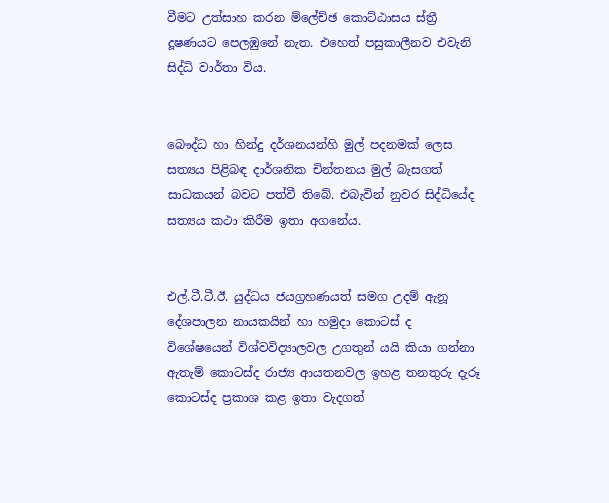වීමට උත්සාහ කරන ම්ලේච්ඡ කොට්ඨාසය ස්ත්‍රී දූෂණයට පෙලඹුනේ නැත. එහෙත් පසුකාලීනව එවැනි සිද්ධි වාර්තා විය.


බෞද්ධ හා හින්දු දර්ශනයන්හි මුල් පදනමක් ලෙස සත්‍යය පිළිබඳ දාර්ශනික චින්තනය මුල් බැසගත් සාධකයන් බවට පත්වී තිබේ. එබැවින් නුවර සිද්ධියේද සත්‍යය කථා කිරීම ඉතා අගනේය.


එල්.ටී.ටී.ඊ. යුද්ධය ජයග්‍රහණයත් සමග උදම් ඇනූ දේශපාලන නායකයින් හා හමුදා කොටස් ද විශේෂයෙන් විශ්වවිද්‍යාලවල උගතුන් යයි කියා ගන්නා ඇතැම් කොටස්ද රාජ්‍ය ආයතනවල ඉහළ තනතුරු දැරූ කොටස්ද ප්‍රකාශ කළ ඉතා වැදගත්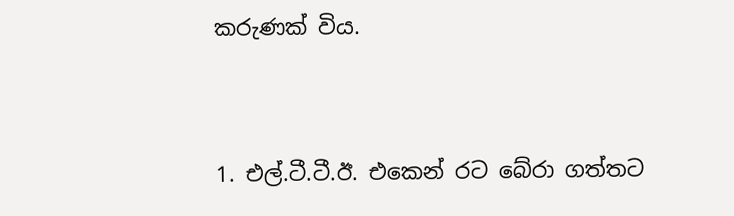කරුණක් විය.


1. එල්.ටී.ටී.ඊ. එකෙන් රට බේරා ගත්තට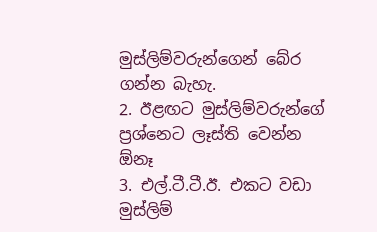මුස්ලිම්වරුන්ගෙන් බේර ගන්න බැහැ.
2. ඊළඟට මුස්ලිම්වරුන්ගේ ප්‍රශ්නෙට ලෑස්ති වෙන්න ඕනෑ
3. එල්.ටී.ටී.ඊ. එකට වඩා මුස්ලිම්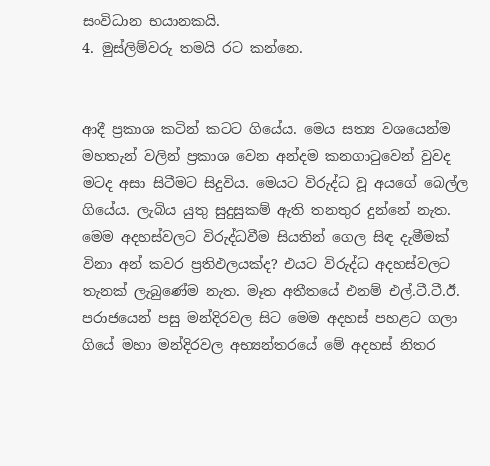සංවිධාන භයානකයි.
4. මුස්ලිම්වරු තමයි රට කන්නෙ.


ආදී ප්‍රකාශ කටින් කටට ගියේය. මෙය සත්‍ය වශයෙන්ම මහතැන් වලින් ප්‍රකාශ වෙන අන්දම කනගාටුවෙන් වුවද මටද අසා සිටීමට සිදුවිය. මෙයට විරුද්ධ වූ අයගේ බෙල්ල ගියේය. ලැබිය යුතු සුදුසුකම් ඇති තනතුර දුන්නේ නැත. මෙම අදහස්වලට විරුද්ධවීම සියතින් ගෙල සිඳ දැමීමක් විනා අන් කවර ප්‍රතිඵලයක්ද? එයට විරුද්ධ අදහස්වලට තැනක් ලැබුණේම නැත. මෑත අතීතයේ එනම් එල්.ටී.ටී.ඊ. පරාජයෙන් පසු මන්දිරවල සිට මෙම අදහස් පහළට ගලා ගියේ මහා මන්දිරවල අභ්‍යන්තරයේ මේ අදහස් නිතර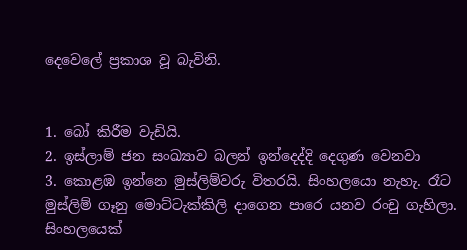දෙවෙලේ ප්‍රකාශ වූ බැවිනි.


1. බෝ කිරීම වැඩියි.
2. ඉස්ලාම් ජන සංඛ්‍යාව බලන් ඉන්දෙද්දි දෙගුණ වෙනවා
3. කොළඹ ඉන්නෙ මුස්ලිම්වරු විතරයි. සිංහලයො නැහැ. රෑට මුස්ලිම් ගෑනු මොට්ටැක්කිලි දාගෙන පාරෙ යනව රංචු ගැහිලා. සිංහලයෙක්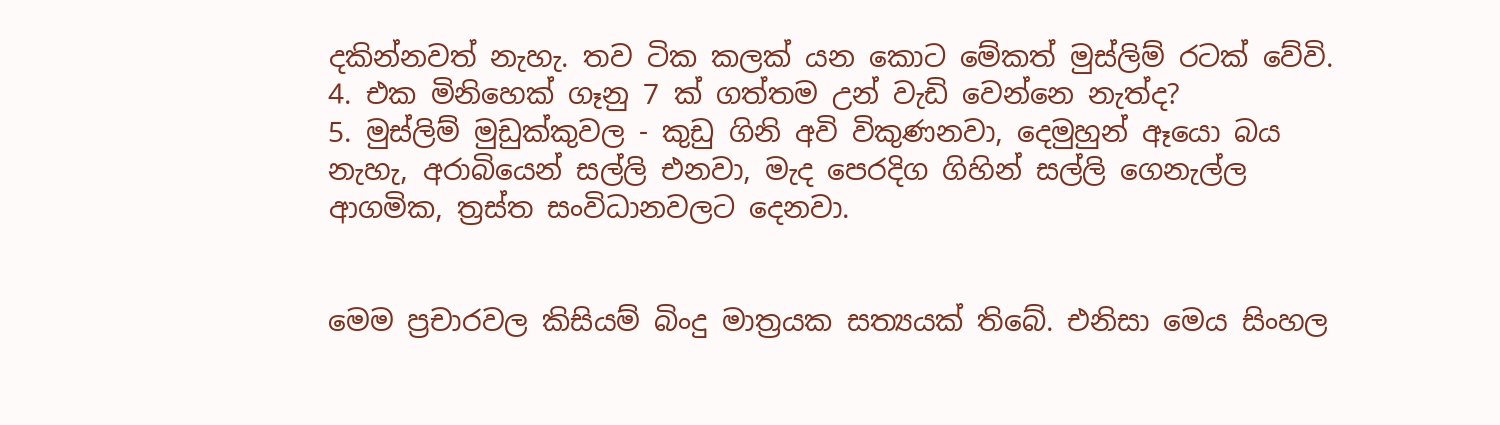දකින්නවත් නැහැ. තව ටික කලක් යන කොට මේකත් මුස්ලිම් රටක් වේවි.
4. එක මිනිහෙක් ගෑනු 7 ක් ගත්තම උන් වැඩි වෙන්නෙ නැත්ද?
5. මුස්ලිම් මුඩුක්කුවල - කුඩු ගිනි අවි විකුණනවා, දෙමුහුන් ඈයො බය නැහැ, අරාබියෙන් සල්ලි එනවා, මැද පෙරදිග ගිහින් සල්ලි ගෙනැල්ල ආගමික, ත්‍රස්ත සංවිධානවලට දෙනවා.


මෙම ප්‍රචාරවල කිසියම් බිංදු මාත්‍රයක සත්‍යයක් තිබේ. එනිසා මෙය සිංහල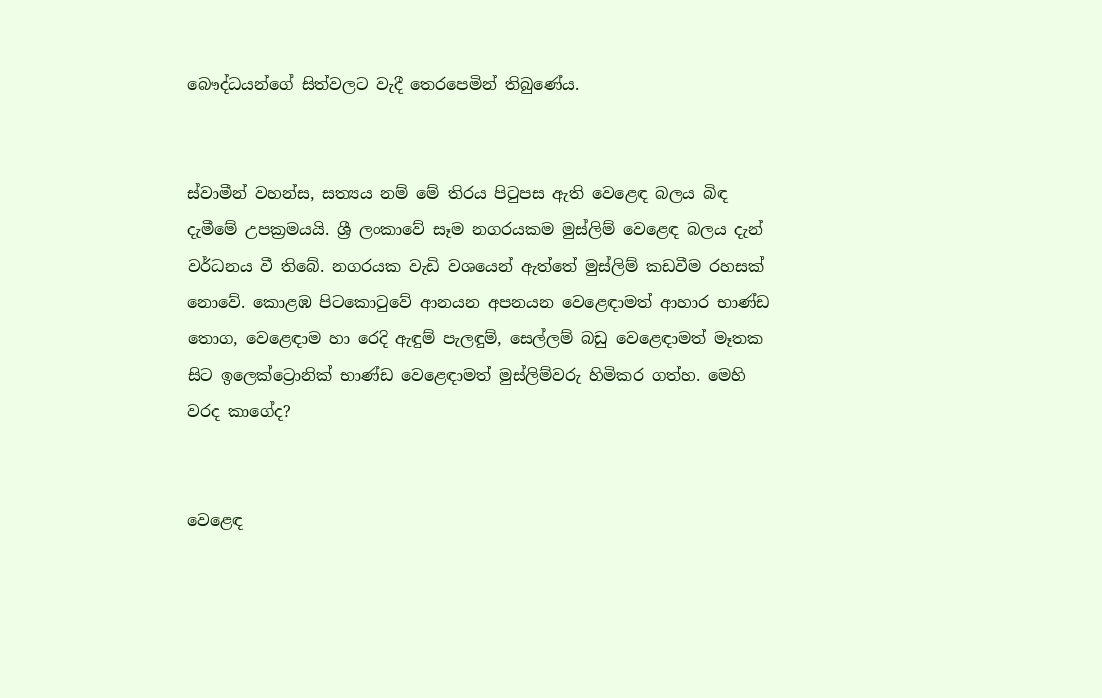බෞද්ධයන්ගේ සිත්වලට වැදී තෙරපෙමින් තිබුණේය.


ස්වාමීන් වහන්ස, සත්‍යය නම් මේ තිරය පිටුපස ඇති වෙළෙඳ බලය බිඳ දැමීමේ උපක්‍රමයයි. ශ්‍රී ලංකාවේ සෑම නගරයකම මුස්ලිම් වෙළෙඳ බලය දැන් වර්ධනය වී තිබේ. නගරයක වැඩි වශයෙන් ඇත්තේ මුස්ලිම් කඩවීම රහසක් නොවේ. කොළඹ පිටකොටුවේ ආනයන අපනයන වෙළෙඳාමත් ආහාර භාණ්‍ඩ තොග, වෙළෙඳාම හා රෙදි ඇඳුම් පැලඳුම්, සෙල්ලම් බඩු වෙළෙඳාමත් මෑතක සිට ඉලෙක්ට්‍රොනික් භාණ්ඩ වෙළෙඳාමත් මුස්ලිම්වරු හිමිකර ගත්හ. මෙහි වරද කාගේද?


වෙළෙඳ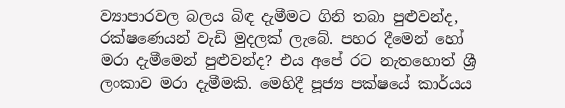ව්‍යාපාරවල බලය බිඳ දැමීමට ගිනි තබා පුළුවන්ද, රක්ෂණෙයන් වැඩි මුදලක් ලැබේ. පහර දීමෙන් හෝ මරා දැමීමෙන් පුළුවන්ද? එය අපේ රට නැතහොත් ශ්‍රී ලංකාව මරා දැමීමකි. මෙහිදී පූජ්‍ය පක්ෂයේ කාර්යය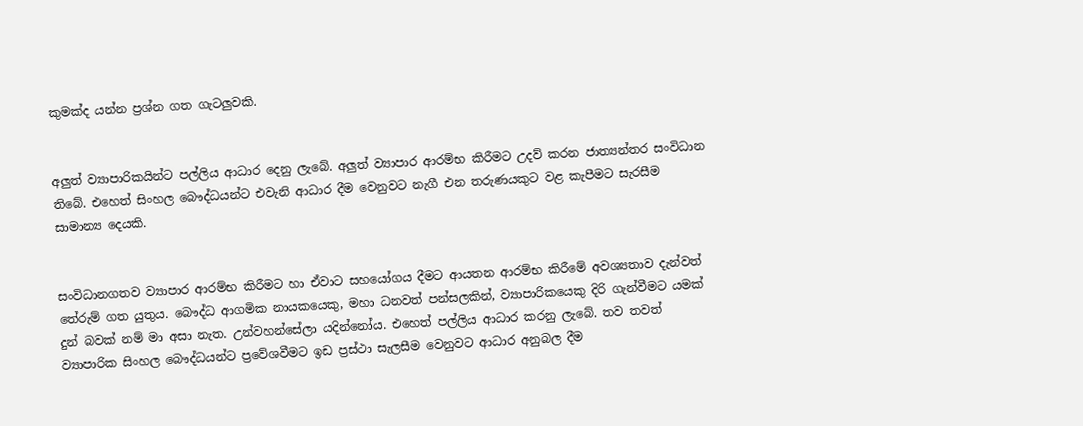කුමක්ද යන්න ප්‍රශ්න ගත ගැටලුවකි.


අලුත් ව්‍යාපාරිකයින්ට පල්ලිය ආධාර දෙනු ලැබේ. අලුත් ව්‍යාපාර ආරම්භ කිරීමට උදව් කරන ජාත්‍යන්තර සංවිධාන තිබේ. එහෙත් සිංහල බෞද්ධයන්ට එවැනි ආධාර දීම වෙනුවට නැගී එන තරුණයකුට වළ කැපීමට සැරසීම සාමාන්‍ය දෙයකි.


සංවිධානගතව ව්‍යාපාර ආරම්භ කිරීමට හා ඒවාට සහයෝගය දීමට ආයතන ආරම්භ කිරීමේ අවශ්‍යතාව දැන්වත් තේරුම් ගත යුතුය. බෞද්ධ ආගමික නායකයෙකු, මහා ධනවත් පන්සලකින්, ව්‍යාපාරිකයෙකු දිරි ගැන්වීමට යමක් දුන් බවක් නම් මා අසා නැත. උන්වහන්සේලා යදින්නෝය. එහෙත් පල්ලිය ආධාර කරනු ලැබේ. තව තවත් ව්‍යාපාරික සිංහල බෞද්ධයන්ට ප්‍රවේශවීමට ඉඩ ප්‍රස්ථා සැලසීම වෙනුවට ආධාර අනුබල දීම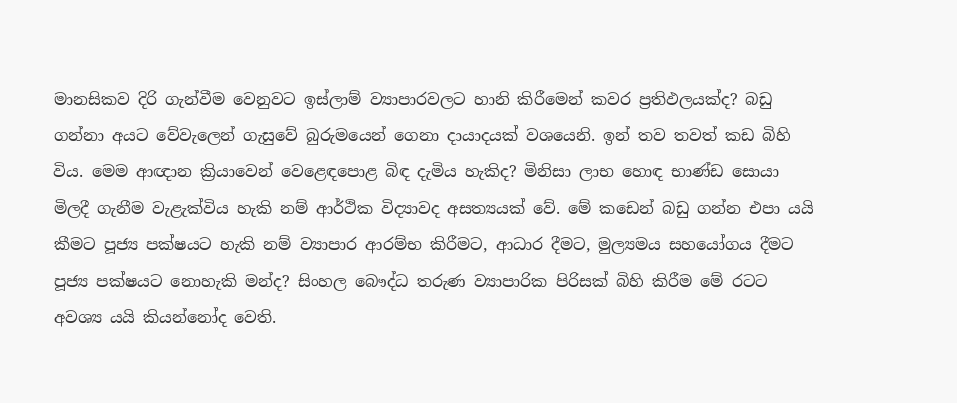මානසිකව දිරි ගැන්වීම වෙනුවට ඉස්ලාම් ව්‍යාපාරවලට හානි කිරීමෙන් කවර ප්‍රතිඵලයක්ද? බඩු ගන්නා අයට වේවැලෙන් ගැසුවේ බුරුමයෙන් ගෙනා දායාදයක් වශයෙනි. ඉන් තව තවත් කඩ බිහි විය. මෙම ආඥාන ක්‍රියාවෙන් වෙළෙඳපොළ බිඳ දැමිය හැකිද? මිනිසා ලාභ හොඳ භාණ්ඩ සොයා මිලදී ගැනීම වැළැක්විය හැකි නම් ආර්ථික විද්‍යාවද අසත්‍යයක් වේ. මේ කඩෙන් බඩු ගන්න එපා යයි කීමට පූජ්‍ය පක්ෂයට හැකි නම් ව්‍යාපාර ආරම්භ කිරීමට, ආධාර දීමට, මුල්‍යමය සහයෝගය දීමට පූජ්‍ය පක්ෂයට නොහැකි මන්ද? සිංහල බෞද්ධ තරුණ ව්‍යාපාරික පිරිසක් බිහි කිරීම මේ රටට අවශ්‍ය යයි කියන්නෝද වෙති.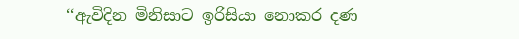‘‘ඇවිදින මිනිසාට ඉරිසියා නොකර දණ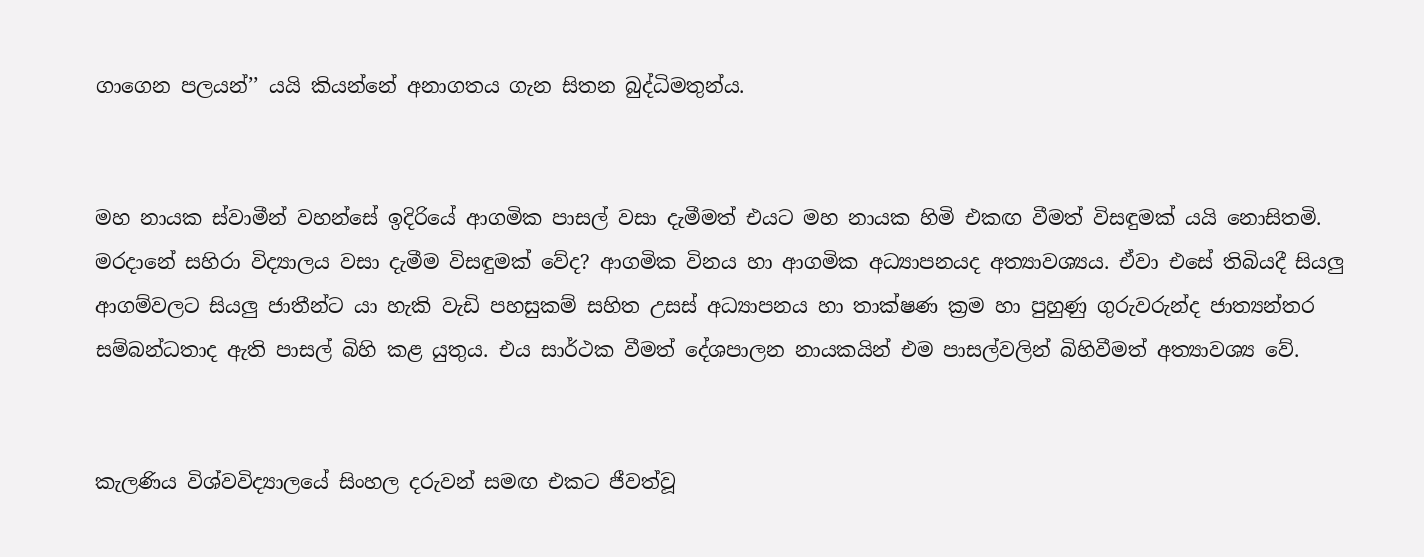ගාගෙන පලයන්’’ යයි කියන්නේ අනාගතය ගැන සිතන බුද්ධිමතුන්ය.


මහ නායක ස්වාමීන් වහන්සේ ඉදිරියේ ආගමික පාසල් වසා දැමීමත් එයට මහ නායක හිමි එකඟ වීමත් විසඳුමක් යයි නොසිතමි. මරදානේ සහිරා විද්‍යාලය වසා දැමීම විසඳුමක් වේද? ආගමික විනය හා ආගමික අධ්‍යාපනයද අත්‍යාවශ්‍යය. ඒවා එසේ තිබියදී සියලු ආගම්වලට සියලු ජාතීන්ට යා හැකි වැඩි පහසුකම් සහිත උසස් අධ්‍යාපනය හා තාක්ෂණ ක්‍රම හා පුහුණු ගුරුවරුන්ද ජාත්‍යන්තර සම්බන්ධතාද ඇති පාසල් බිහි කළ යුතුය. එය සාර්ථක වීමත් දේශපාලන නායකයින් එම පාසල්වලින් බිහිවීමත් අත්‍යාවශ්‍ය වේ.


කැලණිය විශ්වවිද්‍යාලයේ සිංහල දරුවන් සමඟ එකට ජීවත්වූ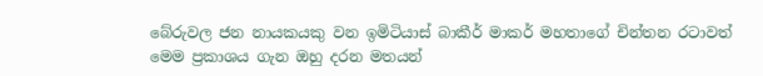බේරුවල ජන නායකයකු වන ඉමිටියාස් බාකීර් මාකර් මහතාගේ චින්තන රටාවත් මෙම ප්‍රකාශය ගැන ඔහු දරන මතයන්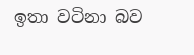ඉතා වටිනා බව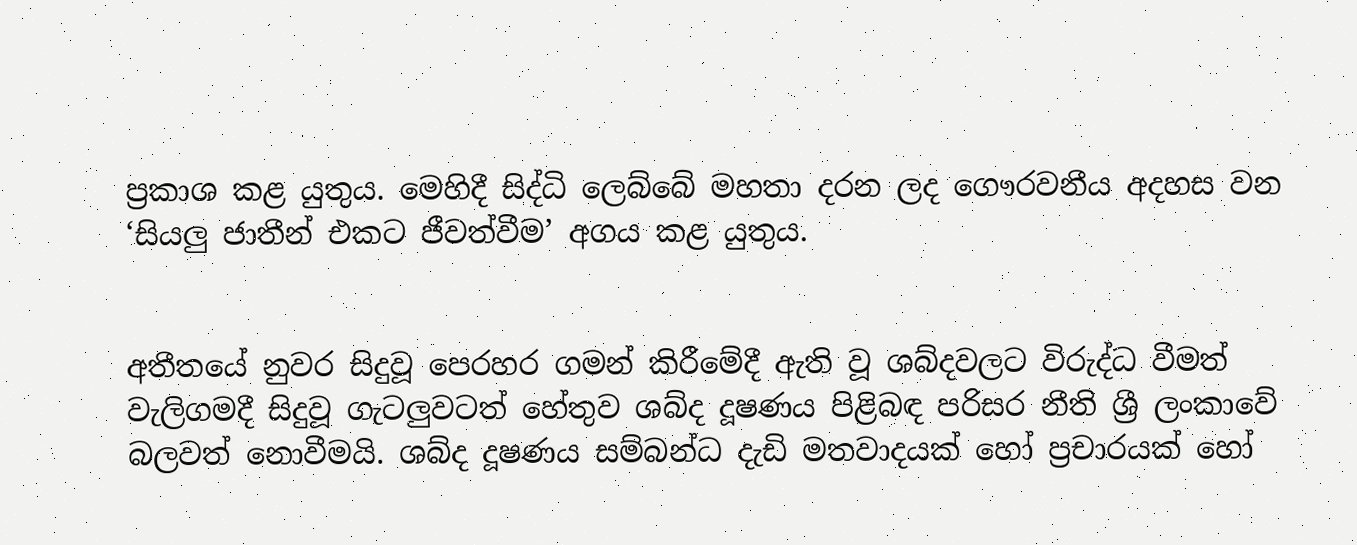ප්‍රකාශ කළ යුතුය. මෙහිදී සිද්ධි ලෙබ්බේ මහතා දරන ලද ගෞරවනීය අදහස වන ‘සියලු ජාතීන් එකට ජීවත්වීම’ අගය කළ යුතුය.


අතීතයේ නුවර සිදුවූ පෙරහර ගමන් කිරීමේදී ඇති වූ ශබ්දවලට විරුද්ධ වීමත් වැලිගමදී සිදුවූ ගැටලුවටත් හේතුව ශබ්ද දූෂණය පිළිබඳ පරිසර නීති ශ්‍රී ලංකාවේ බලවත් නොවීමයි. ශබ්ද දූෂණය සම්බන්ධ දැඩි මතවාදයක් හෝ ප්‍රචාරයක් හෝ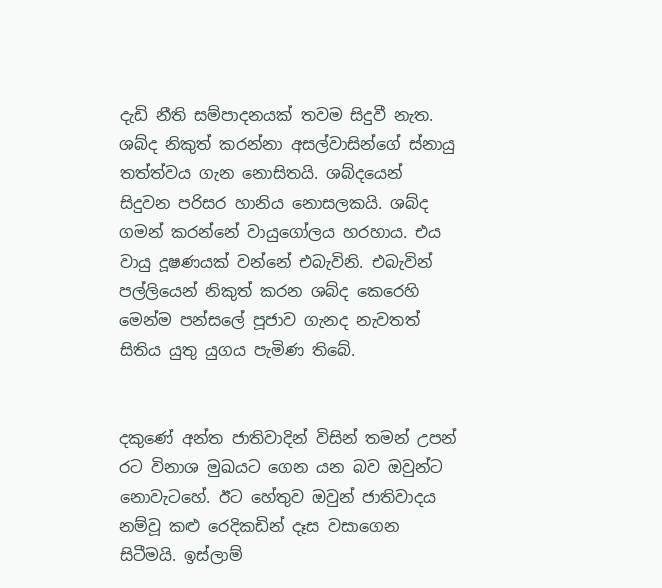දැඩි නීති සම්පාදනයක් තවම සිදුවී නැත. ශබ්ද නිකුත් කරන්නා අසල්වාසින්ගේ ස්නායු තත්ත්වය ගැන නොසිතයි. ශබ්දයෙන් සිදුවන පරිසර හානිය නොසලකයි. ශබ්ද ගමන් කරන්නේ වායුගෝලය හරහාය. එය වායු දූෂණයක් වන්නේ එබැවිනි. එබැවින් පල්ලියෙන් නිකුත් කරන ශබ්ද කෙරෙහි මෙන්ම පන්සලේ පූජාව ගැනද නැවතත් සිතිය යුතු යුගය පැමිණ තිබේ.


දකුණේ අන්ත ජාතිවාදින් විසින් තමන් උපන් රට විනාශ මුඛයට ගෙන යන බව ඔවුන්ට නොවැටහේ. ඊට හේතුව ඔවුන් ජාතිවාදය නම්වූ කළු රෙදිකඩින් දෑස වසාගෙන සිටීමයි. ඉස්ලාම්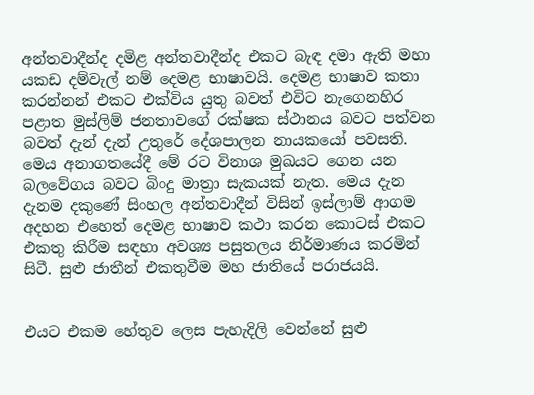අන්තවාදීන්ද දමිළ අන්තවාදීන්ද එකට බැඳ දමා ඇති මහා යකඩ දම්වැල් නම් දෙමළ භාෂාවයි. දෙමළ භාෂාව කතා කරන්නන් එකට එක්විය යුතු බවත් එවිට නැගෙනහිර පළාත මුස්ලිම් ජනතාවගේ රක්ෂක ස්ථානය බවට පත්වන බවත් දැන් දැන් උතුරේ දේශපාලන නායකයෝ පවසති. මෙය අනාගතයේදී මේ රට විනාශ මුඛයට ගෙන යන බලවේගය බවට බිංදු මාත්‍රා සැකයක් නැත. මෙය දැන දැනම දකුණේ සිංහල අන්තවාදීන් විසින් ඉස්ලාම් ආගම අදහන එහෙත් දෙමළ භාෂාව කථා කරන කොටස් එකට එකතු කිරීම සඳහා අවශ්‍ය පසුතලය නිර්මාණය කරමින් සිටී. සුළු ජාතීන් එකතුවීම මහ ජාතියේ පරාජයයි.


එයට එකම හේතුව ලෙස පැහැදිලි වෙන්නේ සුළු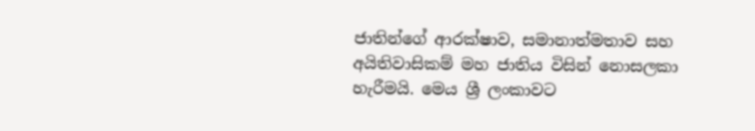ජාතින්ගේ ආරක්ෂාව, සමානාත්මතාව සහ අයිතිවාසිකම් මහ ජාතිය විසින් නොසලකා හැරීමයි. මෙය ශ්‍රී ලංකාවට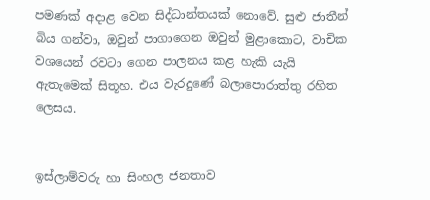පමණක් අදාළ වෙන සිද්ධාන්තයක් නොවේ. සුළු ජාතීන් බිය ගන්වා, ඔවුන් පාගාගෙන ඔවුන් මුළාකොට, වාචික වශයෙන් රවටා ගෙන පාලනය කළ හැකි යැයි ඇතැමෙක් සිතූහ. එය වැරදුණේ බලාපොරාත්තු රහිත ලෙසය.


ඉස්ලාම්වරු හා සිංහල ජනතාව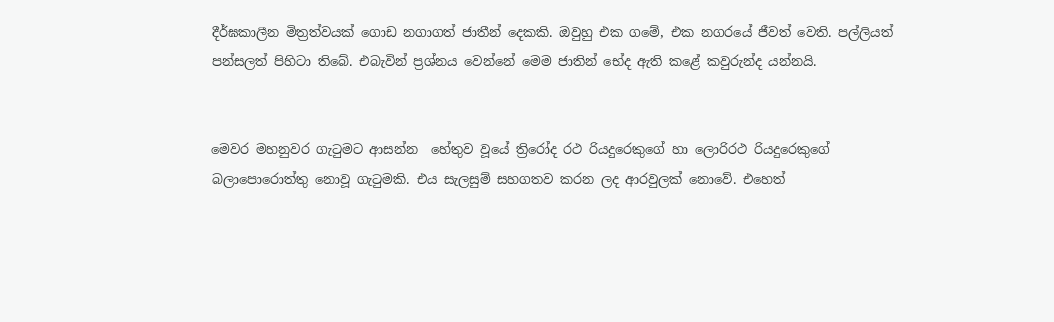දීර්ඝකාලීන මිත්‍රත්වයක් ගොඩ නගාගත් ජාතීන් දෙකකි. ඔවුහු එක ගමේ, එක නගරයේ ජීවත් වෙති. පල්ලියත් පන්සලත් පිහිටා තිබේ. එබැවින් ප්‍රශ්නය වෙන්නේ මෙම ජාතින් භේද ඇති කළේ කවුරුන්ද යන්නයි.


මෙවර මහනුවර ගැටුමට ආසන්න  හේතුව වූයේ ත්‍රිරෝද රථ රියදුරෙකුගේ හා ලොරිරථ රියදුරෙකුගේ බලාපොරොත්තු නොවූ ගැටුමකි. එය සැලසුම් සහගතව කරන ලද ආරවුලක් නොවේ. එහෙත්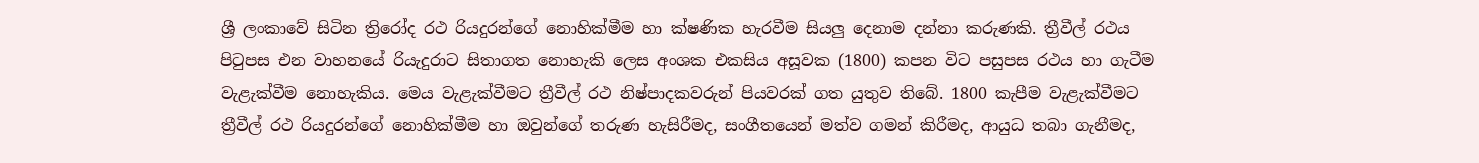ශ්‍රී ලංකාවේ සිටින ත්‍රිරෝද රථ රියදුරන්ගේ නොහික්මීම හා ක්ෂණික හැරවීම සියලු දෙනාම දන්නා කරුණකි. ත්‍රීවීල් රථය පිටුපස එන වාහනයේ රියැදුරාට සිතාගත නොහැකි ලෙස අංශක එකසිය අසූවක (1800) කපන විට පසුපස රථය හා ගැටීම වැළැක්වීම නොහැකිය. මෙය වැළැක්වීමට ත්‍රීවීල් රථ නිෂ්පාදකවරුන් පියවරක් ගත යුතුව තිබේ. 1800 කැපීම වැළැක්වීමට ත්‍රීවීල් රථ රියදුරන්ගේ නොහික්මීම හා ඔවුන්ගේ තරුණ හැසිරීමද, සංගීතයෙන් මත්ව ගමන් කිරීමද, ආයුධ තබා ගැනීමද,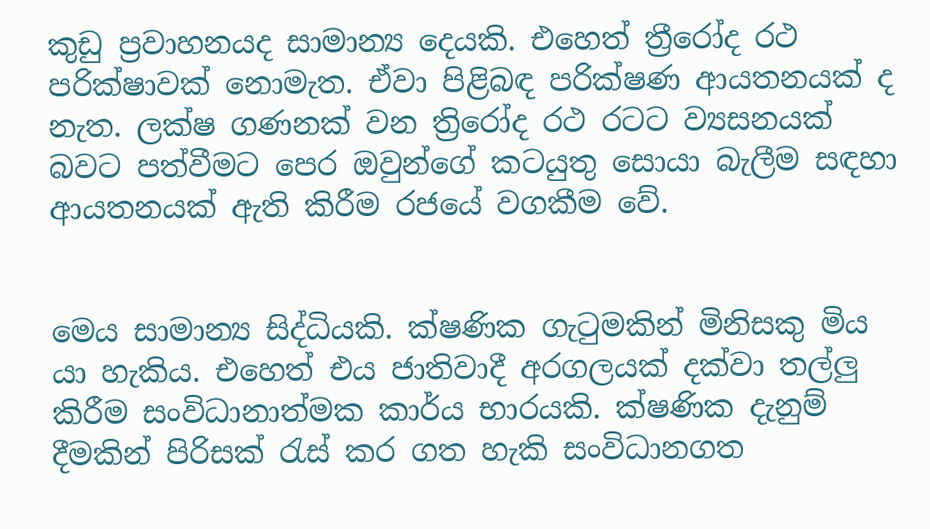කුඩු ප්‍රවාහනයද සාමාන්‍ය දෙයකි. එහෙත් ත්‍රීරෝද රථ පරික්ෂාවක් නොමැත. ඒවා පිළිබඳ පරික්ෂණ ආයතනයක් ද නැත. ලක්ෂ ගණනක් වන ත්‍රිරෝද රථ රටට ව්‍යසනයක් බවට පත්වීමට පෙර ඔවුන්ගේ කටයුතු සොයා බැලීම සඳහා ආයතනයක් ඇති කිරීම රජයේ වගකීම වේ.


මෙය සාමාන්‍ය සිද්ධියකි. ක්ෂණික ගැටුමකින් මිනිසකු මිය යා හැකිය. එහෙත් එය ජාතිවාදී අරගලයක් දක්වා තල්ලු කිරීම සංවිධානාත්මක කාර්ය භාරයකි. ක්ෂණික දැනුම් දීමකින් පිරිසක් රැස් කර ගත හැකි සංවිධානගත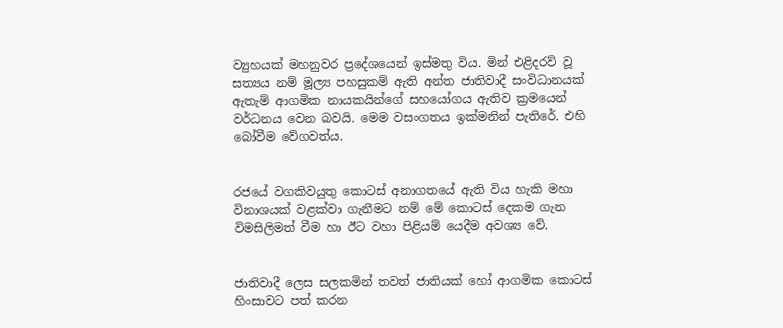ව්‍යුහයක් මහනුවර ප්‍රදේශයෙන් ඉස්මතු විය. මින් එළිදරව් වූ සත්‍යය නම් මූල්‍ය පහසුකම් ඇති අන්ත ජාතිවාදී සංවිධානයක් ඇතැම් ආගමික නායකයින්ගේ සහයෝගය ඇතිව ක්‍රමයෙන් වර්ධනය වෙන බවයි. මෙම වසංගතය ඉක්මනින් පැතිරේ. එහි බෝවීම වේගවත්ය.


රජයේ වගකිවයුතු කොටස් අනාගතයේ ඇති විය හැකි මහා විනාශයක් වළක්වා ගැනීමට නම් මේ කොටස් දෙකම ගැන විමසිලිමත් වීම හා ඊට වහා පිළියම් යෙදීම අවශ්‍ය වේ.


ජාතිවාදී ලෙස සලකමින් තවත් ජාතියක් හෝ ආගමික කොටස් හිංසාවට පත් කරන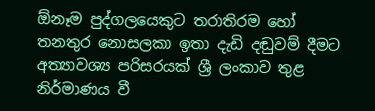ඕනෑම පුද්ගලයෙකුට තරාතිරම හෝ තනතුර නොසලකා ඉතා දැඩි දඬුවම් දීමට අත්‍යාවශ්‍ය පරිසරයක් ශ්‍රී ලංකාව තුළ නිර්මාණය වී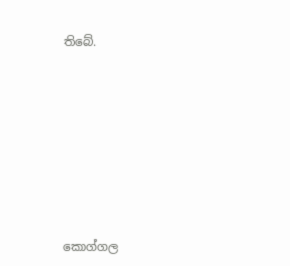තිබේ.









කොග්ගල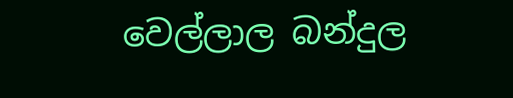වෙල්ලාල බන්දුල